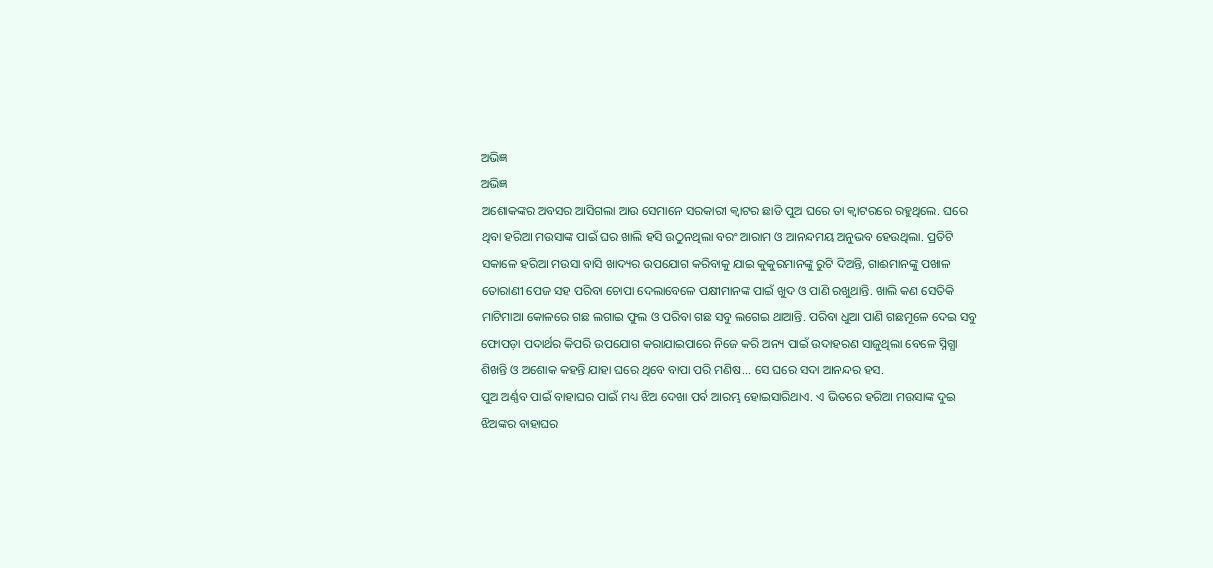ଅଭିଜ୍ଞ
ଅଭିଜ୍ଞ
ଅଶୋକଙ୍କର ଅବସର ଆସିଗଲା ଆଉ ସେମାନେ ସରକାରୀ କ୍ଵାଟର ଛାଡି ପୁଅ ଘରେ ତା କ୍ଵାଟରରେ ରହୁଥିଲେ. ଘରେ ଥିବା ହରିଆ ମଉସାଙ୍କ ପାଇଁ ଘର ଖାଲି ହସି ଉଠୁନଥିଲା ବରଂ ଆରାମ ଓ ଆନନ୍ଦମୟ ଅନୁଭବ ହେଉଥିଲା. ପ୍ରତିଟି ସକାଳେ ହରିଆ ମଉସା ବାସି ଖାଦ୍ୟର ଉପଯୋଗ କରିବାକୁ ଯାଇ କୁକୁରମାନଙ୍କୁ ରୁଟି ଦିଅନ୍ତି, ଗାଈମାନଙ୍କୁ ପଖାଳ ତୋରାଣୀ ପେଜ ସହ ପରିବା ଚୋପା ଦେଲାବେଳେ ପକ୍ଷୀମାନଙ୍କ ପାଇଁ ଖୁଦ ଓ ପାଣି ରଖୁଥାନ୍ତି. ଖାଲି କଣ ସେତିକି ମାଟିମାଆ କୋଳରେ ଗଛ ଲଗାଇ ଫୁଲ ଓ ପରିବା ଗଛ ସବୁ ଲଗେଇ ଥାଆନ୍ତି. ପରିବା ଧୁଆ ପାଣି ଗଛମୂଳେ ଦେଇ ସବୁ ଫୋପଡ଼ା ପଦାର୍ଥର କିପରି ଉପଯୋଗ କରାଯାଇପାରେ ନିଜେ କରି ଅନ୍ୟ ପାଇଁ ଉଦାହରଣ ସାଜୁଥିଲା ବେଳେ ସ୍ନିଗ୍ଧା ଶିଖନ୍ତି ଓ ଅଶୋକ କହନ୍ତି ଯାହା ଘରେ ଥିବେ ବାପା ପରି ମଣିଷ... ସେ ଘରେ ସଦା ଆନନ୍ଦର ହସ.
ପୁଅ ଅର୍ଣ୍ଣବ ପାଇଁ ବାହାଘର ପାଇଁ ମଧ୍ୟ ଝିଅ ଦେଖା ପର୍ବ ଆରମ୍ଭ ହୋଇସାରିଥାଏ. ଏ ଭିତରେ ହରିଆ ମଉସାଙ୍କ ଦୁଇ ଝିଅଙ୍କର ବାହାଘର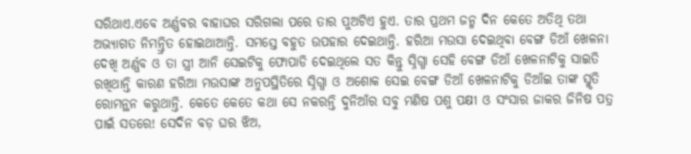ସରିଥାଏ.ଏବେ ଅର୍ଣ୍ଣବର ବାହାଘର ସରିଗଲା ପରେ ତାର ପୁଅଟିଏ ହୁଏ. ତାର ପ୍ରଥମ ଜନ୍ମ ଦିନ କେତେ ଅତିଥି ତଥା ଅଭ୍ୟାଗତ ନିମନ୍ତ୍ରିତ ହୋଇଥାଆନ୍ତି. ସମସ୍ତେ ବହୁତ ଉପହାର ଦେଇଥାନ୍ତି. ହରିଆ ମଉସା ଦେଇଥିବା ବେଙ୍ଗ ଡିଆଁ ଖେଳନା ଦେଖି ଅର୍ଣ୍ଣବ ଓ ତା ସ୍ତ୍ରୀ ଆନି ସେଇଟିକୁ ଫୋପାଡି ଦେଇଥିଲେ ସତ କିନ୍ତୁ ସ୍ନିଗ୍ଧା ସେହି ବେଙ୍ଗ ଡିଆଁ ଖେଳନାଟିକୁ ସାଇତି ରଖିଥାନ୍ତି କାରଣ ହରିଆ ମଉସାଙ୍କ ଅନୁପସ୍ଥିତିରେ ସ୍ନିଗ୍ଧା ଓ ଅଶୋକ ସେଇ ବେଙ୍ଗ ଡିଆଁ ଖେଳନାଟିକୁ ଡିଆଁଇ ତାଙ୍କ ସ୍ମୃତି ରୋମନ୍ଥନ କରୁଥାନ୍ତି. କେତେ କେତେ କଥା ସେ ନକରନ୍ତି ଦୁନିଆଁର ସବୁ ମଣିଷ ପଶୁ ପକ୍ଷୀ ଓ ସଂସାର ଜାକର ଜିନିଷ ପତ୍ର ପାଇଁ ସତରେ! ସେଦିନ ବଡ଼ ଘର ଝିଅ,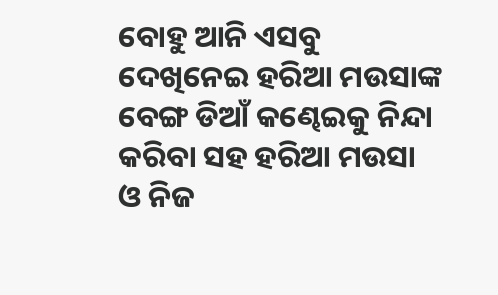ବୋହୁ ଆନି ଏସବୁ ଦେଖିନେଇ ହରିଆ ମଉସାଙ୍କ ବେଙ୍ଗ ଡିଆଁ କଣ୍ଢେଇକୁ ନିନ୍ଦା କରିବା ସହ ହରିଆ ମଉସା ଓ ନିଜ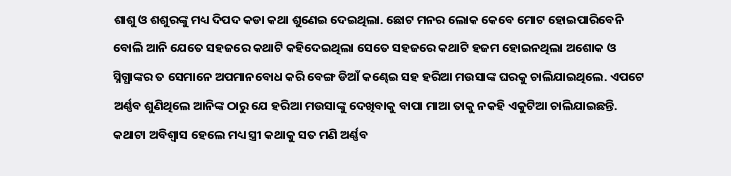ଶାଶୁ ଓ ଶଶୁରଙ୍କୁ ମଧ୍ୟ ଦିପଦ କଡା କଥା ଶୁଣେଇ ଦେଇଥିଲା. ଛୋଟ ମନର ଲୋକ କେବେ ମୋଟ ହୋଇପାରିବେନି ବୋଲି ଆନି ଯେତେ ସହଜରେ କଥାଟି କହିଦେଇଥିଲା ସେତେ ସହଜରେ କଥାଟି ହଜମ ହୋଇନଥିଲା ଅଶୋକ ଓ ସ୍ନିଗ୍ଧାଙ୍କର ତ ସେମାନେ ଅପମାନବୋଧ କରି ବେଙ୍ଗ ଡିଆଁ କଣ୍ଢେଇ ସହ ହରିଆ ମଉସାଙ୍କ ଘରକୁ ଚାଲିଯାଇଥିଲେ. ଏପଟେ ଅର୍ଣ୍ଣବ ଶୁଣିଥିଲେ ଆନିଙ୍କ ଠାରୁ ଯେ ହରିଆ ମଉସାଙ୍କୁ ଦେଖିବାକୁ ବାପା ମାଆ ତାକୁ ନକହି ଏକୁଟିଆ ଚାଲିଯାଇଛନ୍ତି. କଥାଟା ଅବିଶ୍ୱାସ ହେଲେ ମଧ୍ୟ ସ୍ତ୍ରୀ କଥାକୁ ସତ ମଣି ଅର୍ଣ୍ଣବ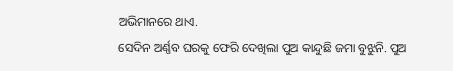ଅଭିମାନରେ ଥାଏ.
ସେଦିନ ଅର୍ଣ୍ଣବ ଘରକୁ ଫେରି ଦେଖିଲା ପୁଅ କାନ୍ଦୁଛି ଜମା ବୁଝୁନି. ପୁଅ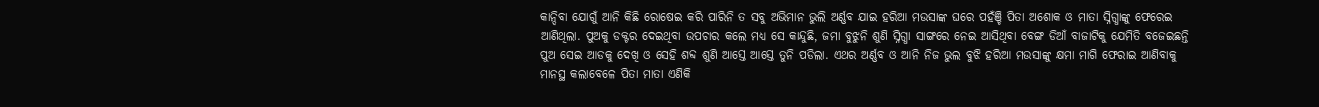କାନ୍ଦିବା ଯୋଗୁଁ ଆନି କିଛି ରୋଷେଇ କରି ପାରିନି ତ ସବୁ ଅଭିମାନ ଭୁଲି ଅର୍ଣ୍ଣବ ଯାଇ ହରିଆ ମଉସାଙ୍କ ଘରେ ପହଁଞ୍ଚି ପିତା ଅଶୋକ ଓ ମାତା ସ୍ନିଗ୍ଧାଙ୍କୁ ଫେରେଇ ଆଣିଥିଲା. ପୁଅକୁ ଡକ୍ଟର ଦେଇଥିବା ଉପଚାର କଲେ ମଧ୍ୟ ସେ କାନ୍ଦୁଛି, ଜମା ବୁଝୁନି ଶୁଣି ସ୍ନିଗ୍ଧା ସାଙ୍ଗରେ ନେଇ ଆସିଥିବା ବେଙ୍ଗ ଡିଆଁ ବାଜାଟିକୁ ଯେମିତି ବଜେଇଛନ୍ତି ପୁଅ ସେଇ ଆଡକୁ ଦେଖି ଓ ସେହି ଶବ୍ଦ ଶୁଣି ଆସ୍ତେ ଆସ୍ତେ ତୁନି ପଡିଲା. ଏଥର ଅର୍ଣ୍ଣବ ଓ ଆନି ନିଜ ଭୁଲ ବୁଝି ହରିଆ ମଉସାଙ୍କୁ କ୍ଷମା ମାଗି ଫେରାଇ ଆଣିବାକୁ ମାନସ୍ଥ କଲାବେଳେ ପିତା ମାତା ଏଣିକି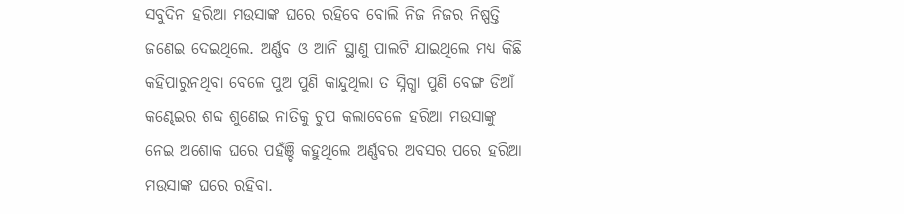ସବୁଦିନ ହରିଆ ମଉସାଙ୍କ ଘରେ ରହିବେ ବୋଲି ନିଜ ନିଜର ନିଷ୍ପତ୍ତି ଜଣେଇ ଦେଇଥିଲେ. ଅର୍ଣ୍ଣବ ଓ ଆନି ସ୍ଥାଣୁ ପାଲଟି ଯାଇଥିଲେ ମଧ୍ୟ କିଛି କହିପାରୁନଥିବା ବେଳେ ପୁଅ ପୁଣି କାନ୍ଦୁଥିଲା ତ ସ୍ନିଗ୍ଧା ପୁଣି ବେଙ୍ଗ ଡିଆଁ କଣ୍ଢେଇର ଶବ୍ଦ ଶୁଣେଇ ନାତିକୁ ଚୁପ କଲାବେଳେ ହରିଆ ମଉସାଙ୍କୁ ନେଇ ଅଶୋକ ଘରେ ପହଁଞ୍ଚି କହୁଥିଲେ ଅର୍ଣ୍ଣବର ଅବସର ପରେ ହରିଆ ମଉସାଙ୍କ ଘରେ ରହିବା.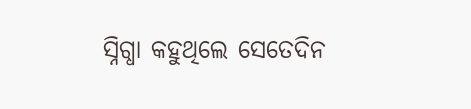ସ୍ନିଗ୍ଧା କହୁଥିଲେ ସେତେଦିନ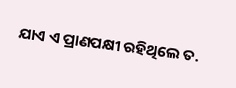ଯାଏ ଏ ପ୍ରାଣପକ୍ଷୀ ରହିଥିଲେ ତ.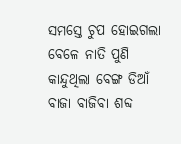ସମସ୍ତେ ଚୁପ ହୋଇଗଲା ବେଳେ ନାତି ପୁଣି କାନ୍ଦୁଥିଲା ବେଙ୍ଗ ଡିଆଁ ବାଜା ବାଜିବା ଶବ୍ଦ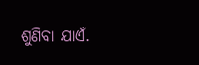ଶୁଣିବା ଯାଏଁ.